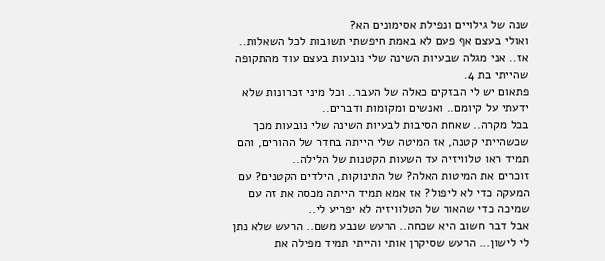שנה של גילויים ונפילת אסימונים הא?
ואולי בעצם אף פעם לא באמת חיפשתי תשובות לכל השאלות..
אז.. אני מגלה שבעיות השינה שלי נובעות בעצם עוד מהתקופה שהייתי בת 4.
פתאום יש לי הבזקים כאלה של העבר.. וכל מיני זכרונות שלא ידעתי על קיומם.. ואנשים ומקומות ודברים..
בכל מקרה.. שאחת הסיבות לבעיות השינה שלי נובעות מכך שכשהייתי קטנה, אז המיטה שלי הייתה בחדר של ההורים, והם תמיד ראו טלוויזיה עד השעות הקטנות של הלילה..
זוכרים את המיטות האלה? של התינוקות, הילדים הקטנים? עם המעקה כדי לא ליפול? אז אמא תמיד הייתה מכסה את זה עם שמיכה כדי שהאור של הטלוויזיה לא יפריע לי..
אבל דבר חשוב היא שכחה.. הרעש שנבע משם.. הרעש שלא נתן לי לישון... הרעש שסיקרן אותי והייתי תמיד מפילה את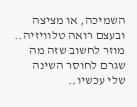השמיכה, או מציצה ובעצם רואה טלוויזיה.. מוזר לחשוב שזה מה שגרם לחוסר השינה שלי עכשיו..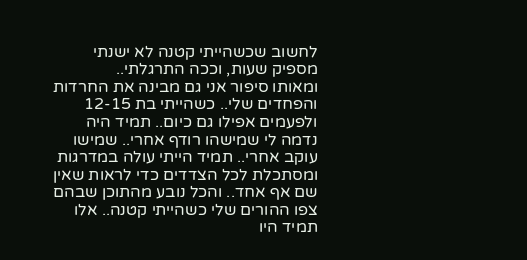לחשוב שכשהייתי קטנה לא ישנתי מספיק שעות, וככה התרגלתי..
ומאותו סיפור אני גם מבינה את החרדות והפחדים שלי.. כשהייתי בת 12-15 ולפעמים אפילו גם כיום.. תמיד היה נדמה לי שמישהו רודף אחרי.. שמישו עוקב אחרי.. תמיד הייתי עולה במדרגות ומסתכלת לכל הצדדים כדי לראות שאין שם אף אחד.. והכל נובע מהתוכן שבהם צפו ההורים שלי כשהייתי קטנה.. אלו תמיד היו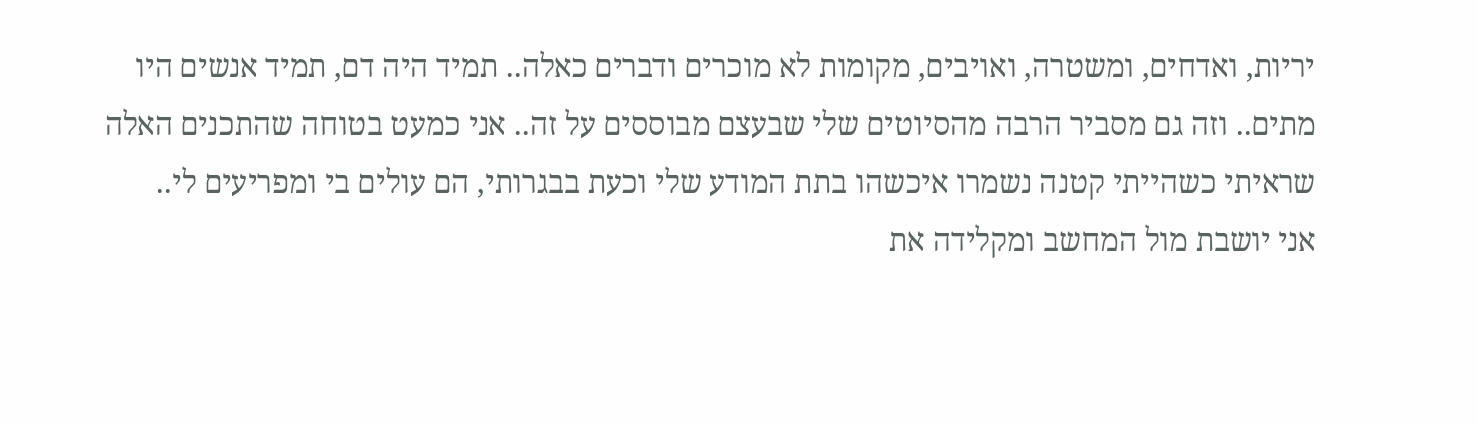יריות, ואדחים, ומשטרה, ואויבים, מקומות לא מוכרים ודברים כאלה.. תמיד היה דם, תמיד אנשים היו מתים.. וזה גם מסביר הרבה מהסיוטים שלי שבעצם מבוססים על זה.. אני כמעט בטוחה שהתכנים האלה שראיתי כשהייתי קטנה נשמרו איכשהו בתת המודע שלי וכעת בבגרותי, הם עולים בי ומפריעים לי..
אני יושבת מול המחשב ומקלידה את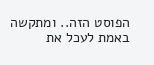הפוסט הזה.. ומתקשה באמת לעכל את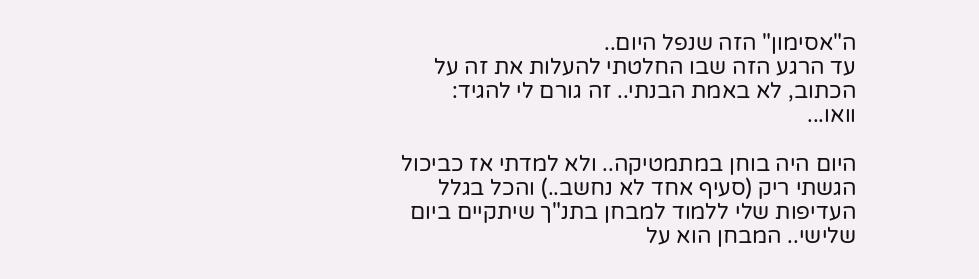ה"אסימון" הזה שנפל היום..
עד הרגע הזה שבו החלטתי להעלות את זה על הכתוב, לא באמת הבנתי.. זה גורם לי להגיד: וואו...

היום היה בוחן במתמטיקה.. ולא למדתי אז כביכול הגשתי ריק (סעיף אחד לא נחשב..) והכל בגלל העדיפות שלי ללמוד למבחן בתנ"ך שיתקיים ביום שלישי.. המבחן הוא על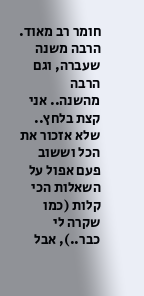חומר רב מאוד. הרבה משנה שעברה, וגם הרבה מהשנה.. אני קצת בלחץ.. שלא אזכור את הכל וששוב פעם אפול על השאלות הכי קלות (כמו שקרה לי כבר..), אבל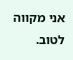אני מקווה לטוב.